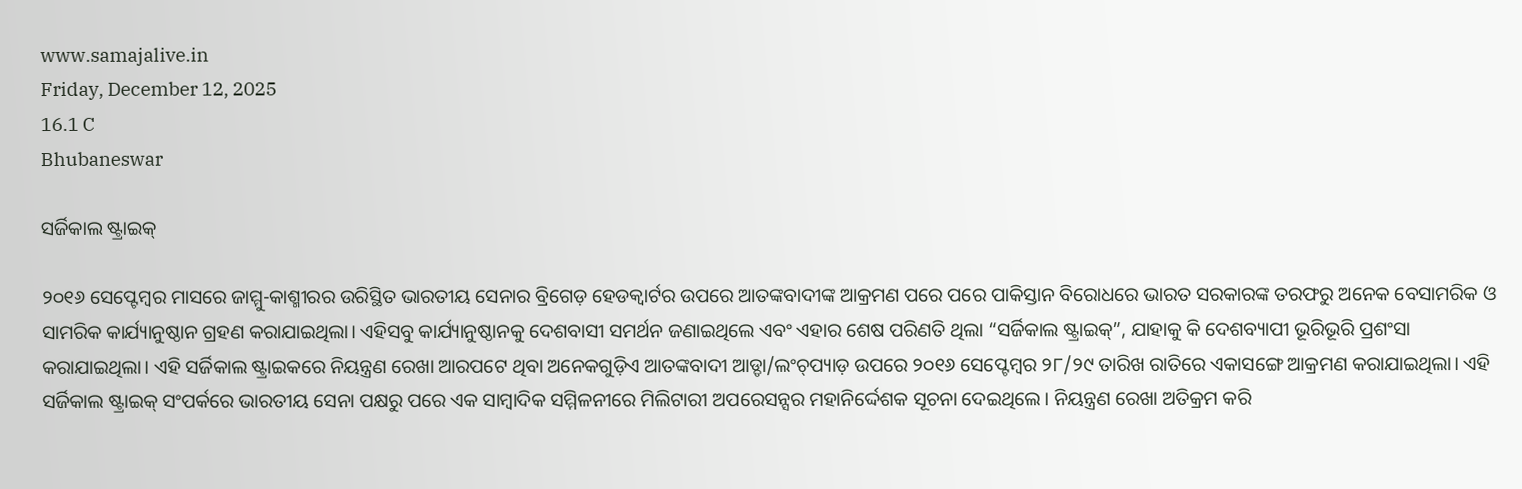www.samajalive.in
Friday, December 12, 2025
16.1 C
Bhubaneswar

ସର୍ଜିକାଲ ଷ୍ଟ୍ରାଇକ୍‍

୨୦୧୬ ସେପ୍ଟେମ୍ବର ମାସରେ ଜାମ୍ମୁ-କାଶ୍ମୀରର ଉରିସ୍ଥିତ ଭାରତୀୟ ସେନାର ବ୍ରିଗେଡ଼ ହେଡକ୍ୱାର୍ଟର ଉପରେ ଆତଙ୍କବାଦୀଙ୍କ ଆକ୍ରମଣ ପରେ ପରେ ପାକିସ୍ତାନ ବିରୋଧରେ ଭାରତ ସରକାରଙ୍କ ତରଫରୁ ଅନେକ ବେସାମରିକ ଓ ସାମରିକ କାର୍ଯ୍ୟାନୁଷ୍ଠାନ ଗ୍ରହଣ କରାଯାଇଥିଲା। ଏହିସବୁ କାର୍ଯ୍ୟାନୁଷ୍ଠାନକୁ ଦେଶବାସୀ ସମର୍ଥନ ଜଣାଇଥିଲେ ଏବଂ ଏହାର ଶେଷ ପରିଣତି ଥିଲା “ସର୍ଜିକାଲ ଷ୍ଟ୍ରାଇକ୍‍”, ଯାହାକୁ କି ଦେଶବ୍ୟାପୀ ଭୂରିଭୂରି ପ୍ରଶଂସା କରାଯାଇଥିଲା। ଏହି ସର୍ଜିକାଲ ଷ୍ଟ୍ରାଇକରେ ନିୟନ୍ତ୍ରଣ ରେଖା ଆରପଟେ ଥିବା ଅନେକଗୁଡ଼ିଏ ଆତଙ୍କବାଦୀ ଆଡ୍ଡା/ଲଂଚ୍‍ପ୍ୟାଡ଼ ଉପରେ ୨୦୧୬ ସେପ୍ଟେମ୍ବର ୨୮/୨୯ ତାରିଖ ରାତିରେ ଏକାସଙ୍ଗେ ଆକ୍ରମଣ କରାଯାଇଥିଲା। ଏହି ସର୍ଜିକାଲ ଷ୍ଟ୍ରାଇକ୍‍ ସଂପର୍କରେ ଭାରତୀୟ ସେନା ପକ୍ଷରୁ ପରେ ଏକ ସାମ୍ବାଦିକ ସମ୍ମିଳନୀରେ ମିଲିଟାରୀ ଅପରେସନ୍ସର ମହାନିର୍ଦ୍ଦେଶକ ସୂଚନା ଦେଇଥିଲେ। ନିୟନ୍ତ୍ରଣ ରେଖା ଅତିକ୍ରମ କରି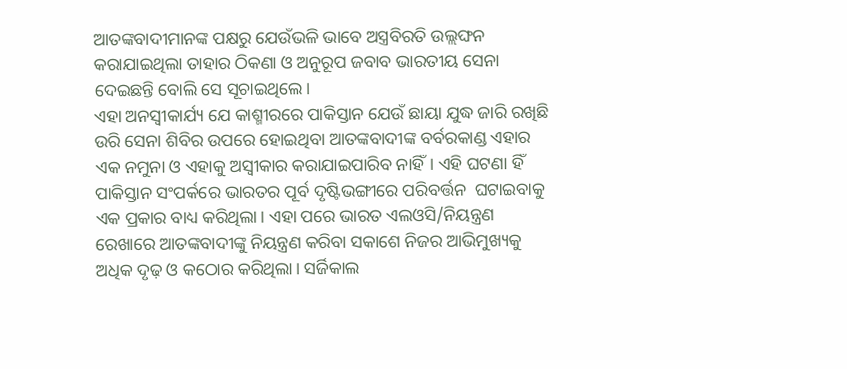ଆତଙ୍କବାଦୀମାନଙ୍କ ପକ୍ଷରୁ ଯେଉଁଭଳି ଭାବେ ଅସ୍ତ୍ରବିରତି ଉଲ୍ଲଙ୍ଘନ କରାଯାଇଥିଲା ତାହାର ଠିକଣା ଓ ଅନୁରୂପ ଜବାବ ଭାରତୀୟ ସେନା ଦେଇଛନ୍ତି ବୋଲି ସେ ସୂଚାଇଥିଲେ।
ଏହା ଅନସ୍ୱୀକାର୍ଯ୍ୟ ଯେ କାଶ୍ମୀରରେ ପାକିସ୍ତାନ ଯେଉଁ ଛାୟା ଯୁଦ୍ଧ ଜାରି ରଖିଛି ଉରି ସେନା ଶିବିର ଉପରେ ହୋଇଥିବା ଆତଙ୍କବାଦୀଙ୍କ ବର୍ବରକାଣ୍ଡ ଏହାର ଏକ ନମୁନା ଓ ଏହାକୁ ଅସ୍ୱୀକାର କରାଯାଇପାରିବ ନାହିଁ। ଏହି ଘଟଣା ହିଁ ପାକିସ୍ତାନ ସଂପର୍କରେ ଭାରତର ପୂର୍ବ ଦୃଷ୍ଟିଭଙ୍ଗୀରେ ପରିବର୍ତ୍ତନ  ଘଟାଇବାକୁ ଏକ ପ୍ରକାର ବାଧ୍ୟ କରିଥିଲା। ଏହା ପରେ ଭାରତ ଏଲଓସି/ନିୟନ୍ତ୍ରଣ ରେଖାରେ ଆତଙ୍କବାଦୀଙ୍କୁ ନିୟନ୍ତ୍ରଣ କରିବା ସକାଶେ ନିଜର ଆଭିମୁଖ୍ୟକୁ ଅଧିକ ଦୃଢ଼ ଓ କଠୋର କରିଥିଲା। ସର୍ଜିକାଲ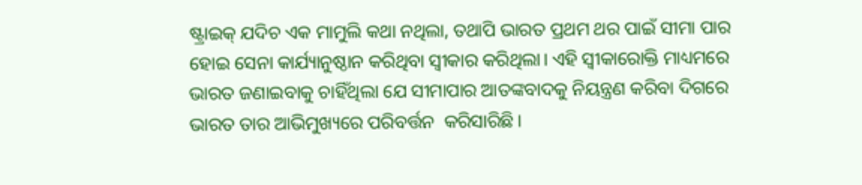ଷ୍ଟ୍ରାଇକ୍‍ ଯଦିଚ ଏକ ମାମୁଲି କଥା ନଥିଲା, ତଥାପି ଭାରତ ପ୍ରଥମ ଥର ପାଇଁ ସୀମା ପାର ହୋଇ ସେନା କାର୍ଯ୍ୟାନୁଷ୍ଠାନ କରିଥିବା ସ୍ୱୀକାର କରିଥିଲା। ଏହି ସ୍ୱୀକାରୋକ୍ତି ମାଧ୍ୟମରେ ଭାରତ ଜଣାଇବାକୁ ଚାହିଁଥିଲା ଯେ ସୀମାପାର ଆତଙ୍କବାଦକୁ ନିୟନ୍ତ୍ରଣ କରିବା ଦିଗରେ ଭାରତ ତାର ଆଭିମୁଖ୍ୟରେ ପରିବର୍ତ୍ତନ  କରିସାରିଛି।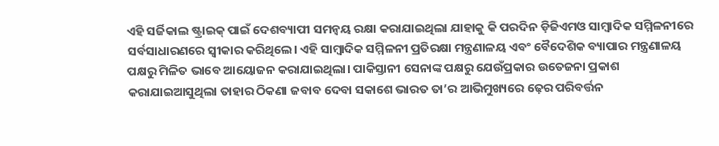ଏହି ସର୍ଜିକାଲ ଷ୍ଟ୍ରାଇକ୍‍ ପାଇଁ ଦେଶବ୍ୟାପୀ ସମନ୍ୱୟ ରକ୍ଷା କରାଯାଇଥିଲା ଯାହାକୁ କି ପରଦିନ ଡ଼ିଜିଏମଓ ସାମ୍ବାଦିକ ସମ୍ମିଳନୀରେ ସର୍ବସାଧାରଣରେ ସ୍ୱୀକାର କରିଥିଲେ। ଏହି ସାମ୍ବାଦିକ ସମ୍ମିଳନୀ ପ୍ରତିରକ୍ଷା ମନ୍ତ୍ରଣାଳୟ ଏବଂ ବୈଦେଶିକ ବ୍ୟାପାର ମନ୍ତ୍ରଣାଳୟ ପକ୍ଷରୁ ମିଳିତ ଭାବେ ଆୟୋଜନ କରାଯାଇଥିଲା। ପାକିସ୍ତାନୀ ସେନାଙ୍କ ପକ୍ଷରୁ ଯେଉଁପ୍ରକାର ଉତେଜନା ପ୍ରକାଶ କରାଯାଇଆସୁଥିଲା ତାହାର ଠିକଣା ଜବାବ ଦେବା ସକାଶେ ଭାରତ ତା’ର ଆଭିମୁଖ୍ୟରେ ଢ଼େର ପରିବର୍ତ୍ତନ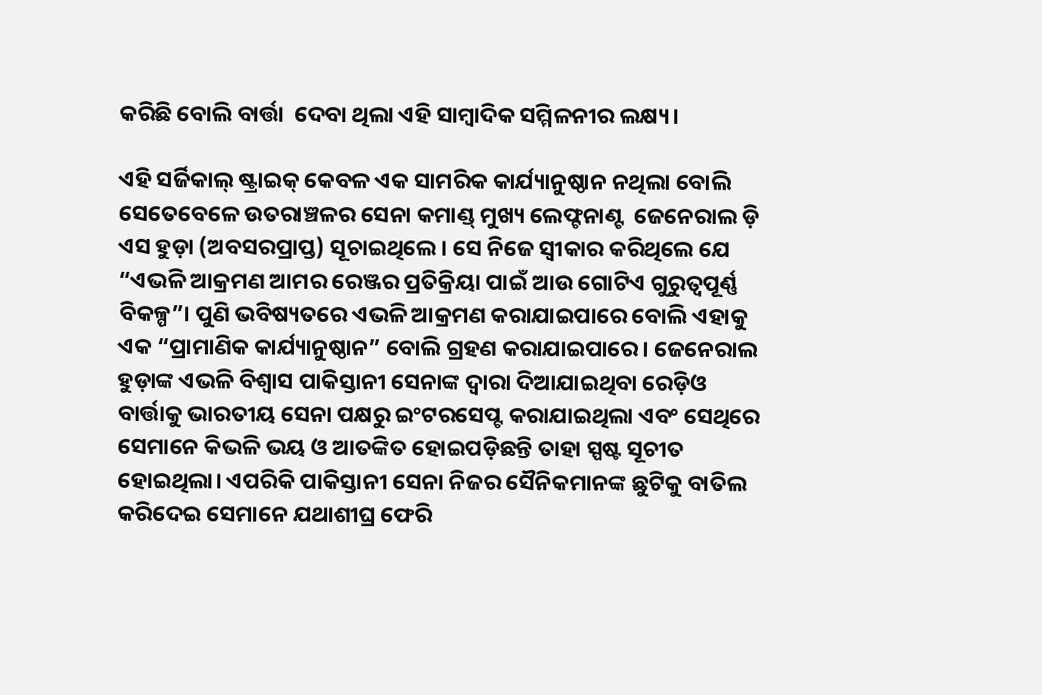କରିଛି ବୋଲି ବାର୍ତ୍ତା  ଦେବା ଥିଲା ଏହି ସାମ୍ବାଦିକ ସମ୍ମିଳନୀର ଲକ୍ଷ୍ୟ।

ଏହି ସର୍ଜିକାଲ୍‍ ଷ୍ଟ୍ରାଇକ୍‍ କେବଳ ଏକ ସାମରିକ କାର୍ଯ୍ୟାନୁଷ୍ଠାନ ନଥିଲା ବୋଲି ସେତେବେଳେ ଉତରାଞ୍ଚଳର ସେନା କମାଣ୍ଡ୍‍ ମୁଖ୍ୟ ଲେଫ୍ଟନାଣ୍ଟ  ଜେନେରାଲ ଡ଼ି ଏସ ହୁଡ଼ା (ଅବସରପ୍ରାପ୍ତ) ସୂଚାଇଥିଲେ। ସେ ନିଜେ ସ୍ୱୀକାର କରିଥିଲେ ଯେ “ଏଭଳି ଆକ୍ରମଣ ଆମର ରେଞ୍ଜର ପ୍ରତିକ୍ରିୟା ପାଇଁ ଆଉ ଗୋଟିଏ ଗୁରୁତ୍ୱପୂର୍ଣ୍ଣ ବିକଳ୍ପ”। ପୁଣି ଭବିଷ୍ୟତରେ ଏଭଳି ଆକ୍ରମଣ କରାଯାଇପାରେ ବୋଲି ଏହାକୁ ଏକ “ପ୍ରାମାଣିକ କାର୍ଯ୍ୟାନୁଷ୍ଠାନ” ବୋଲି ଗ୍ରହଣ କରାଯାଇପାରେ। ଜେନେରାଲ ହୁଡ଼ାଙ୍କ ଏଭଳି ବିଶ୍ୱାସ ପାକିସ୍ତାନୀ ସେନାଙ୍କ ଦ୍ୱାରା ଦିଆଯାଇଥିବା ରେଡ଼ିଓ ବାର୍ତ୍ତାକୁ ଭାରତୀୟ ସେନା ପକ୍ଷରୁ ଇଂଟରସେପ୍ଟ କରାଯାଇଥିଲା ଏବଂ ସେଥିରେ ସେମାନେ କିଭଳି ଭୟ ଓ ଆତଙ୍କିତ ହୋଇପଡ଼ିଛନ୍ତି ତାହା ସ୍ପଷ୍ଟ ସୂଚୀତ ହୋଇଥିଲା। ଏପରିକି ପାକିସ୍ତାନୀ ସେନା ନିଜର ସୈନିକମାନଙ୍କ ଛୁଟିକୁ ବାତିଲ କରିଦେଇ ସେମାନେ ଯଥାଶୀଘ୍ର ଫେରି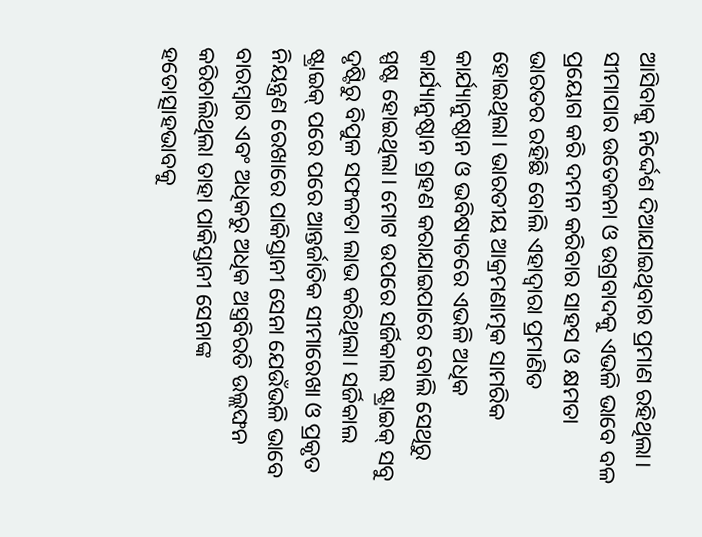ଆସିବାକୁ ନିର୍ଦ୍ଦେଶ ଦିଆଯାଇଥିବାର ପ୍ରମାଣ ରହିଥିଲା।
ସୀମାପାର ଉତେଜନା ଓ ଉଗ୍ରବାଦକୁ ଏଭଳି ଭାବେ ବଳ ପ୍ରୟୋଗ କରି ଦମନ କରିବାର ସାହସ ଓ କ୍ଷମତା ଭାରତର ରହିଛି ବୋଲି ଏହାଦ୍ୱାରା ପ୍ରମାଣିତ ହୋଇଥିଲା। ଭାରତୀୟ ଆକ୍ରମଣାତ୍ମକ ସାମରିକ କାର୍ଯ୍ୟାନୁଷ୍ଠାନ ଓ ଭବିଷ୍ୟତରେ ଏଭଳି ଅଧିକ କାର୍ଯ୍ୟାନୁଷ୍ଠାନ ଗ୍ରହଣ କରାଯାଇପାରେ ବୋଲି ସେଥିରୁ ସ୍ପଷ୍ଟ ହୋଇଥିଲା। ମୋଟ ଉପରେ ସର୍ଜିକାଲ ଷ୍ଟ୍ରାଇକ୍‍ ସବୁ ଦୃଷ୍ଟିରୁ ବିପୁଳ ସଫଳତା ଲାଭ କରିଥିଲା। ସର୍ଜିକାଲ ଷ୍ଟ୍ରାଇକ୍‍ ପରେ ପରେ ଆନ୍ତର୍ଜାତିକ ସୀମାରେଖା ଓ ପ୍ରକୃତ ନିୟନ୍ତ୍ରଣ ରେଖାରେ ପାକିସ୍ତାନୀ ସେନା ଯେଉଁଭଳି ଭାବେ ବାରମ୍ବାର ଏବଂ ଅଧିକରୁ ଅଧିକ ଅସ୍ତ୍ରବିରତି ଉଲ୍ଲଙ୍ଘନ କରିଚାଲିଥିଲା ତାହା ପାକିସ୍ତାନୀ ସେନାଙ୍କ ହତୋତ୍ସାହଭାବକୁ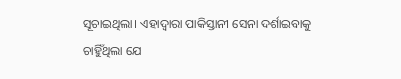ସୂଚାଇଥିଲା। ଏହାଦ୍ୱାରା ପାକିସ୍ତାନୀ ସେନା ଦର୍ଶାଇବାକୁ ଚାହିୁଁଥିଲା ଯେ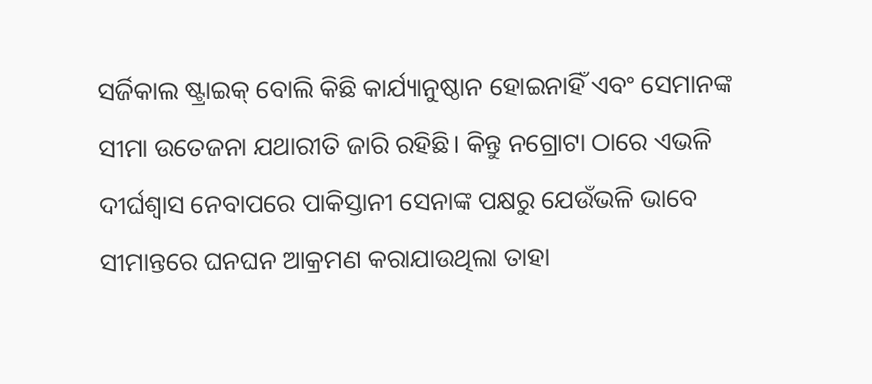ସର୍ଜିକାଲ ଷ୍ଟ୍ରାଇକ୍‍ ବୋଲି କିଛି କାର୍ଯ୍ୟାନୁଷ୍ଠାନ ହୋଇନାହିଁ ଏବଂ ସେମାନଙ୍କ ସୀମା ଉତେଜନା ଯଥାରୀତି ଜାରି ରହିଛି। କିନ୍ତୁ ନଗ୍ରୋଟା ଠାରେ ଏଭଳି ଦୀର୍ଘଶ୍ୱାସ ନେବାପରେ ପାକିସ୍ତାନୀ ସେନାଙ୍କ ପକ୍ଷରୁ ଯେଉଁଭଳି ଭାବେ ସୀମାନ୍ତରେ ଘନଘନ ଆକ୍ରମଣ କରାଯାଉଥିଲା ତାହା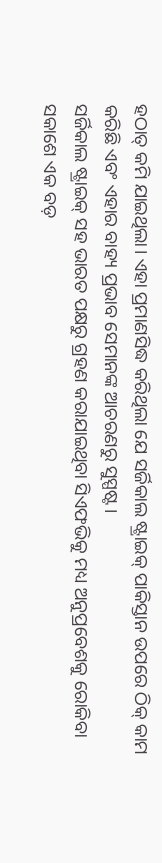ହଠାତ୍‍ କମି ଯାଇଥିଲା। ଏହା ପ୍ରମାଣସିଦ୍ଧ କରିଥିଲା ଯେ ସର୍ଜିକାଲ ଷ୍ଟ୍ରାଇକ୍‍ ପାକିସ୍ତାନ ଉପରେ ଠିକ୍‍ କାମ କରିଛି ଏବଂ ଏହାର ବାହ୍ୟ ପ୍ରଭାବ ସେମାନଙ୍କ ଆଚରଣରୁ ସୁସ୍ପଷ୍ଟ।
ସର୍ଜିକାଲ ଷ୍ଟ୍ରାଇକ୍‍ ସହ ଭାରତ ପକ୍ଷରୁ ଗ୍ରହଣ କରାଯାଇଥିବା ସିଏଫଭିକୁ ମଧ୍ୟ ଅନୁପ୍ରବେଶକୁ ରୋକିବା ସକାଶେ ଏକ ବଡ଼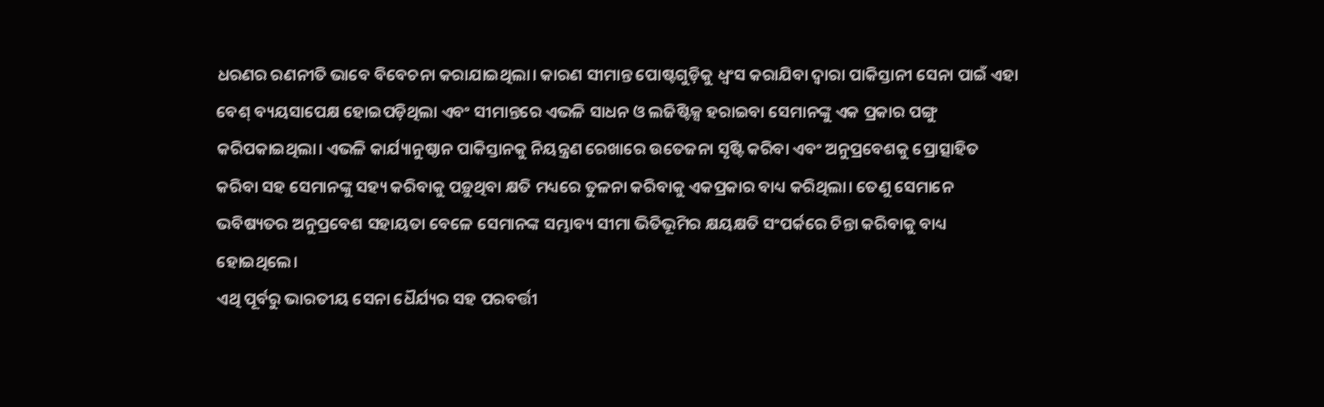ଧରଣର ରଣନୀତି ଭାବେ ବିବେଚନା କରାଯାଇଥିଲା। କାରଣ ସୀମାନ୍ତ ପୋଷ୍ଟଗୁଡ଼ିକୁ ଧ୍ୱଂସ କରାଯିବା ଦ୍ୱାରା ପାକିସ୍ତାନୀ ସେନା ପାଇଁ ଏହା ବେଶ୍‍ ବ୍ୟୟସାପେକ୍ଷ ହୋଇପଡ଼ିଥିଲା ଏବଂ ସୀମାନ୍ତରେ ଏଭଳି ସାଧନ ଓ ଲଜିଷ୍ଟିକ୍ସ ହରାଇବା ସେମାନଙ୍କୁ ଏକ ପ୍ରକାର ପଙ୍ଗୁ କରିପକାଇଥିଲା। ଏଭଳି କାର୍ଯ୍ୟାନୁଷ୍ଠାନ ପାକିସ୍ତାନକୁ ନିୟନ୍ତ୍ରଣ ରେଖାରେ ଉତେଜନା ସୃଷ୍ଟି କରିବା ଏବଂ ଅନୁପ୍ରବେଶକୁ ପ୍ରୋତ୍ସାହିତ କରିବା ସହ ସେମାନଙ୍କୁ ସହ୍ୟ କରିବାକୁ ପଡ଼ୁଥିବା କ୍ଷତି ମଧ୍ୟରେ ତୁଳନା କରିବାକୁ ଏକପ୍ରକାର ବାଧ୍ୟ କରିଥିଲା। ତେଣୁ ସେମାନେ ଭବିଷ୍ୟତର ଅନୁପ୍ରବେଶ ସହାୟତା ବେଳେ ସେମାନଙ୍କ ସମ୍ଭାବ୍ୟ ସୀମା ଭିତିଭୂମିର କ୍ଷୟକ୍ଷତି ସଂପର୍କରେ ଚିନ୍ତା କରିବାକୁ ବାଧ୍ୟ ହୋଇଥିଲେ।
ଏଥି ପୂର୍ବରୁ ଭାରତୀୟ ସେନା ଧୈର୍ଯ୍ୟର ସହ ପରବର୍ତ୍ତୀ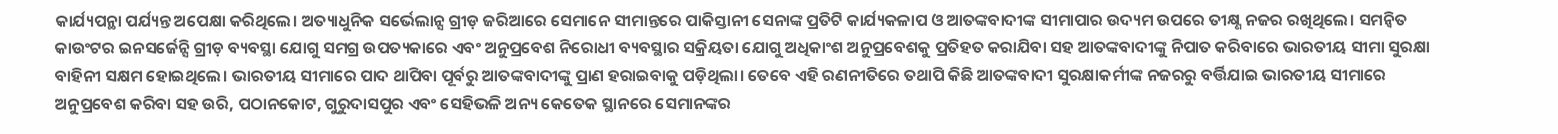କାର୍ଯ୍ୟପନ୍ଥା ପର୍ଯ୍ୟନ୍ତ ଅପେକ୍ଷା କରିଥିଲେ। ଅତ୍ୟାଧୁନିକ ସର୍ଭେଲାନ୍ସ ଗ୍ରୀଡ଼ ଜରିଆରେ ସେମାନେ ସୀମାନ୍ତରେ ପାକିସ୍ତାନୀ ସେନାଙ୍କ ପ୍ରତିଟି କାର୍ଯ୍ୟକଳାପ ଓ ଆତଙ୍କବାଦୀଙ୍କ ସୀମାପାର ଉଦ୍ୟମ ଉପରେ ତୀକ୍ଷ୍ଣ ନଜର ରଖିଥିଲେ। ସମନ୍ୱିତ କାଉଂଟର ଇନସର୍ଜେନ୍ସି ଗ୍ରୀଡ଼ ବ୍ୟବସ୍ଥା ଯୋଗୁ ସମଗ୍ର ଉପତ୍ୟକାରେ ଏବଂ ଅନୁପ୍ରବେଶ ନିରୋଧୀ ବ୍ୟବସ୍ଥାର ସକ୍ରିୟତା ଯୋଗୁ ଅଧିକାଂଶ ଅନୁପ୍ରବେଶକୁ ପ୍ରତିହତ କରାଯିବା ସହ ଆତଙ୍କବାଦୀଙ୍କୁ ନିପାତ କରିବାରେ ଭାରତୀୟ ସୀମା ସୁରକ୍ଷା ବାହିନୀ ସକ୍ଷମ ହୋଇଥିଲେ। ଭାରତୀୟ ସୀମାରେ ପାଦ ଥାପିବା ପୂର୍ବରୁ ଆତଙ୍କବାଦୀଙ୍କୁ ପ୍ରାଣ ହରାଇବାକୁ ପଡ଼ିଥିଲା। ତେବେ ଏହି ରଣନୀତିରେ ତଥାପି କିଛି ଆତଙ୍କବାଦୀ ସୁରକ୍ଷାକର୍ମୀଙ୍କ ନଜରରୁ ବର୍ତ୍ତିଯାଇ ଭାରତୀୟ ସୀମାରେ ଅନୁପ୍ରବେଶ କରିବା ସହ ଉରି, ପଠାନକୋଟ, ଗୁରୁଦାସପୁର ଏବଂ ସେହିଭଳି ଅନ୍ୟ କେତେକ ସ୍ଥାନରେ ସେମାନଙ୍କର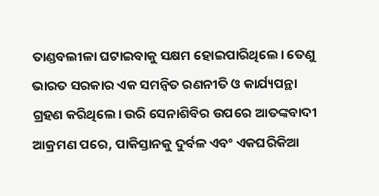ତାଣ୍ଡବଲୀଳା ଘଟାଇବାକୁ ସକ୍ଷମ ହୋଇପାରିଥିଲେ। ତେଣୁ ଭାରତ ସରକାର ଏକ ସମନ୍ୱିତ ରଣନୀତି ଓ କାର୍ଯ୍ୟପନ୍ଥା ଗ୍ରହଣ କରିଥିଲେ। ଉରି ସେନାଶିବିର ଉପରେ ଆତଙ୍କବାଦୀ ଆକ୍ରମଣ ପରେ, ପାକିସ୍ତାନକୁ ଦୁର୍ବଳ ଏବଂ ଏକଘରିକିଆ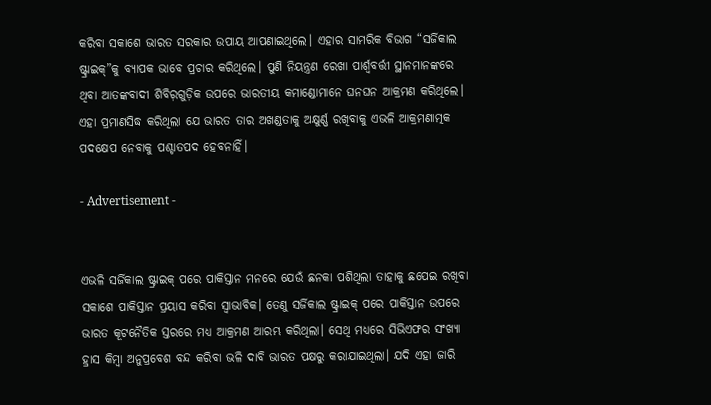କରିବା ସକାଶେ ଭାରତ ସରକାର ଉପାୟ ଆପଣାଇଥିଲେ। ଏହାର ସାମରିକ ବିଭାଗ “ସର୍ଜିକାଲ ଷ୍ଟ୍ରାଇକ୍‍”କୁ ବ୍ୟାପକ ଭାବେ ପ୍ରଚାର କରିଥିଲେ। ପୁଣି ନିୟନ୍ତ୍ରଣ ରେଖା ପାର୍ଶ୍ବବର୍ତ୍ତୀ ସ୍ଥାନମାନଙ୍କରେ ଥିବା ଆତଙ୍କବାଦୀ ଶିବିର଼ଗୁଡ଼ିକ ଉପରେ ଭାରତୀୟ କମାଣ୍ଡୋମାନେ ଘନଘନ ଆକ୍ରମଣ କରିଥିଲେ। ଏହା ପ୍ରମାଣସିଦ୍ଧ କରିଥିଲା ଯେ ଭାରତ ତାର ଅଖଣ୍ଡତାକୁ ଅକ୍ଷୁର୍ଣ୍ଣ ରଖିବାକୁ ଏଭଳି ଆକ୍ରମଣାତ୍ମକ ପଦକ୍ଷେପ ନେବାକୁ ପଶ୍ଚାତପଦ ହେବନାହିଁ।

- Advertisement -


ଏଭଳି ସର୍ଜିକାଲ ଷ୍ଟ୍ରାଇକ୍‍ ପରେ ପାକିସ୍ତାନ ମନରେ ଯେଉଁ ଛନକା ପଶିଥିଲା ତାହାକୁ ଛପେଇ ରଖିବା ସକାଶେ ପାକିସ୍ତାନ ପ୍ରୟାସ କରିବା ସ୍ୱାଭାବିକ। ତେଣୁ ସର୍ଜିକାଲ ଷ୍ଟ୍ରାଇକ୍‍ ପରେ ପାକିସ୍ତାନ ଉପରେ ଭାରତ କୂଟନୈତିକ ସ୍ତରରେ ମଧ୍ୟ ଆକ୍ରମଣ ଆରମ୍ଭ କରିଥିଲା। ସେଥି ମଧ୍ୟରେ ସିଭିଏଫର ସଂଖ୍ୟା ହ୍ରାସ କିମ୍ବା ଅନୁପ୍ରବେଶ ବନ୍ଦ କରିବା ଭଳି ଦାବି ଭାରତ ପକ୍ଷରୁ କରାଯାଇଥିଲା। ଯଦି ଏହା ଜାରି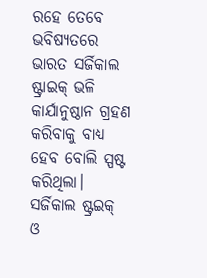ରହେ ତେବେ ଭବିଷ୍ୟତରେ ଭାରତ ସର୍ଜିକାଲ ଷ୍ଟ୍ରାଇକ୍‍ ଭଳି କାର୍ଯାନୁଷ୍ଠାନ ଗ୍ରହଣ କରିବାକୁ ବାଧ୍ୟ ହେବ ବୋଲି ସ୍ପଷ୍ଟ କରିଥିଲା।
ସର୍ଜିକାଲ ଷ୍ଟ୍ରଇକ୍‍ ଓ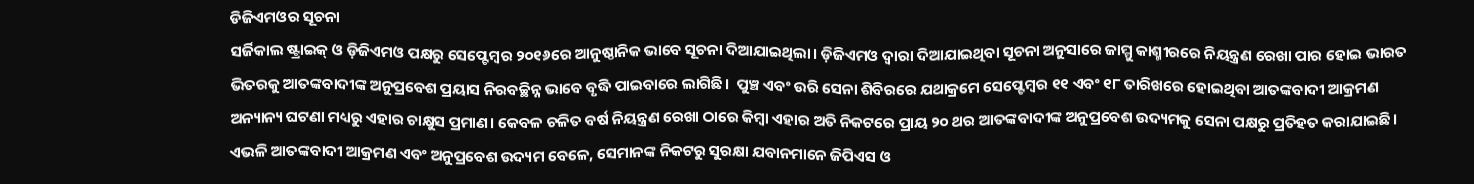ଡିଜିଏମଓର ସୂଚନା
ସର୍ଜିକାଲ ଷ୍ଟ୍ରାଇକ୍‍ ଓ ଡ଼ିଜିଏମଓ ପକ୍ଷରୁ ସେପ୍ଟେମ୍ବର ୨୦୧୬ରେ ଆନୁଷ୍ଠାନିକ ଭାବେ ସୂଚନା ଦିଆଯାଇଥିଲା। ଡ଼ିଜିଏମଓ ଦ୍ୱାରା ଦିଆଯାଇଥିବା ସୂଚନା ଅନୁସାରେ ଜାମ୍ମୁ କାଶ୍ମୀରରେ ନିୟନ୍ତ୍ରଣ ରେଖା ପାର ହୋଇ ଭାରତ ଭିତରକୁ ଆତଙ୍କବାଦୀଙ୍କ ଅନୁପ୍ରବେଶ ପ୍ରୟାସ ନିରବଚ୍ଛିନ୍ନ ଭାବେ ବୃଦ୍ଧି ପାଇବାରେ ଲାଗିଛି।  ପୁଞ୍ଚ ଏବଂ ଉରି ସେନା ଶିବିରରେ ଯଥାକ୍ରମେ ସେପ୍ଟେମ୍ବର ୧୧ ଏବଂ ୧୮ ତାରିଖରେ ହୋଇଥିବା ଆତଙ୍କବାଦୀ ଆକ୍ରମଣ ଅନ୍ୟାନ୍ୟ ଘଟଣା ମଧ୍ୟରୁ ଏହାର ଚାକ୍ଷୁସ ପ୍ରମାଣ। କେବଳ ଚଳିତ ବର୍ଷ ନିୟନ୍ତ୍ରଣ ରେଖା ଠାରେ କିମ୍ବା ଏହାର ଅତି ନିକଟରେ ପ୍ରାୟ ୨୦ ଥର ଆତଙ୍କବାଦୀଙ୍କ ଅନୁପ୍ରବେଶ ଉଦ୍ୟମକୁ ସେନା ପକ୍ଷରୁ ପ୍ରତିହତ କରାଯାଇଛି।
ଏଭଳି ଆତଙ୍କବାଦୀ ଆକ୍ରମଣ ଏବଂ ଅନୁପ୍ରବେଶ ଉଦ୍ୟମ ବେଳେ, ସେମାନଙ୍କ ନିକଟରୁ ସୁରକ୍ଷା ଯବାନମାନେ ଜିପିଏସ ଓ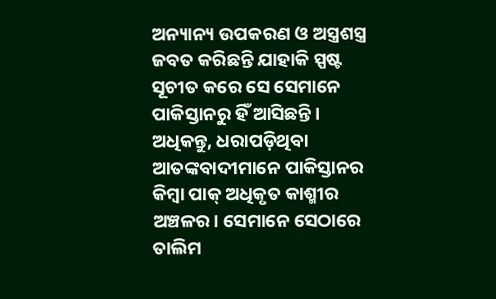ଅନ୍ୟାନ୍ୟ ଉପକରଣ ଓ ଅସ୍ତ୍ରଶସ୍ତ୍ର ଜବତ କରିଛନ୍ତି ଯାହାକି ସ୍ପଷ୍ଟ ସୂଚୀତ କରେ ସେ ସେମାନେ ପାକିସ୍ତାନରୁ ହିଁ ଆସିଛନ୍ତି। ଅଧିକନ୍ତୁ, ଧରାପଡ଼ିଥିବା ଆତଙ୍କବାଦୀମାନେ ପାକିସ୍ତାନର କିମ୍ବା ପାକ୍‍ ଅଧିକୃତ କାଶ୍ମୀର ଅଞ୍ଚଳର। ସେମାନେ ସେଠାରେ ତାଲିମ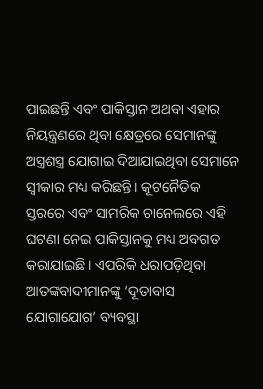ପାଇଛନ୍ତି ଏବଂ ପାକିସ୍ତାନ ଅଥବା ଏହାର ନିୟନ୍ତ୍ରଣରେ ଥିବା କ୍ଷେତ୍ରରେ ସେମାନଙ୍କୁ ଅସ୍ତ୍ରଶସ୍ତ୍ର ଯୋଗାଇ ଦିଆଯାଇଥିବା ସେମାନେ ସ୍ୱୀକାର ମଧ୍ୟ କରିଛନ୍ତି। କୂଟନୈତିକ ସ୍ତରରେ ଏବଂ ସାମରିକ ଚାନେଲରେ ଏହି ଘଟଣା ନେଇ ପାକିସ୍ତାନକୁ ମଧ୍ୟ ଅବଗତ କରାଯାଇଛି। ଏପରିକି ଧରାପଡ଼ିଥିବା ଆତଙ୍କବାଦୀମାନଙ୍କୁ ‘ଦୂତାବାସ ଯୋଗାଯୋଗ’ ବ୍ୟବସ୍ଥା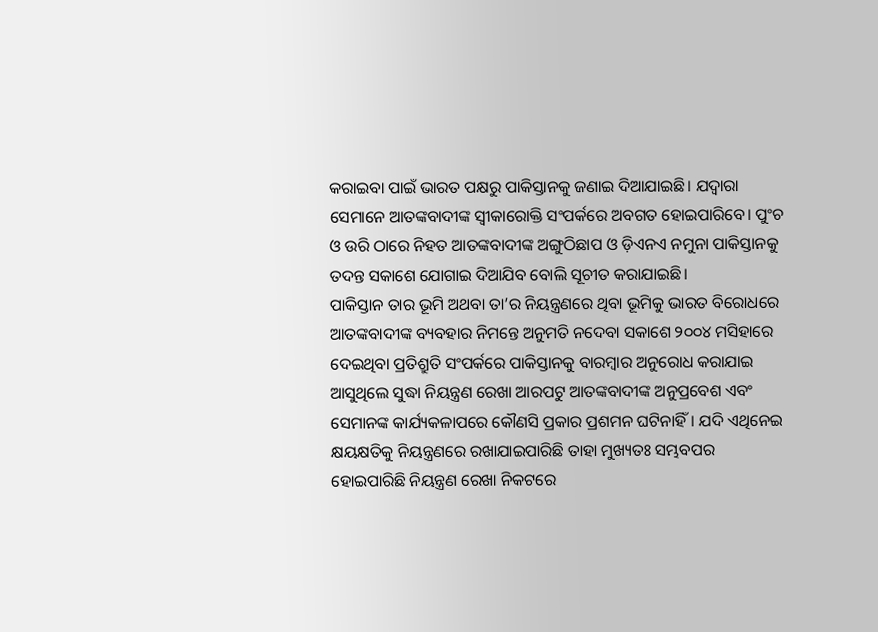କରାଇବା ପାଇଁ ଭାରତ ପକ୍ଷରୁ ପାକିସ୍ତାନକୁ ଜଣାଇ ଦିଆଯାଇଛି। ଯଦ୍ୱାରା ସେମାନେ ଆତଙ୍କବାଦୀଙ୍କ ସ୍ୱୀକାରୋକ୍ତି ସଂପର୍କରେ ଅବଗତ ହୋଇପାରିବେ। ପୁଂଚ ଓ ଉରି ଠାରେ ନିହତ ଆତଙ୍କବାଦୀଙ୍କ ଅଙ୍ଗୁଠିଛାପ ଓ ଡ଼ିଏନଏ ନମୁନା ପାକିସ୍ତାନକୁ ତଦନ୍ତ ସକାଶେ ଯୋଗାଇ ଦିଆଯିବ ବୋଲି ସୂଚୀତ କରାଯାଇଛି।
ପାକିସ୍ତାନ ତାର ଭୂମି ଅଥବା ତା’ର ନିୟନ୍ତ୍ରଣରେ ଥିବା ଭୂମିକୁ ଭାରତ ବିରୋଧରେ ଆତଙ୍କବାଦୀଙ୍କ ବ୍ୟବହାର ନିମନ୍ତେ ଅନୁମତି ନଦେବା ସକାଶେ ୨୦୦୪ ମସିହାରେ ଦେଇଥିବା ପ୍ରତିଶ୍ରୁତି ସଂପର୍କରେ ପାକିସ୍ତାନକୁ ବାରମ୍ବାର ଅନୁରୋଧ କରାଯାଇ ଆସୁଥିଲେ ସୁଦ୍ଧା ନିୟନ୍ତ୍ରଣ ରେଖା ଆରପଟୁ ଆତଙ୍କବାଦୀଙ୍କ ଅନୁପ୍ରବେଶ ଏବଂ ସେମାନଙ୍କ କାର୍ଯ୍ୟକଳାପରେ କୌଣସି ପ୍ରକାର ପ୍ରଶମନ ଘଟିନାହିଁ। ଯଦି ଏଥିନେଇ କ୍ଷୟକ୍ଷତିକୁ ନିୟନ୍ତ୍ରଣରେ ରଖାଯାଇପାରିଛି ତାହା ମୁଖ୍ୟତଃ ସମ୍ଭବପର ହୋଇପାରିଛି ନିୟନ୍ତ୍ରଣ ରେଖା ନିକଟରେ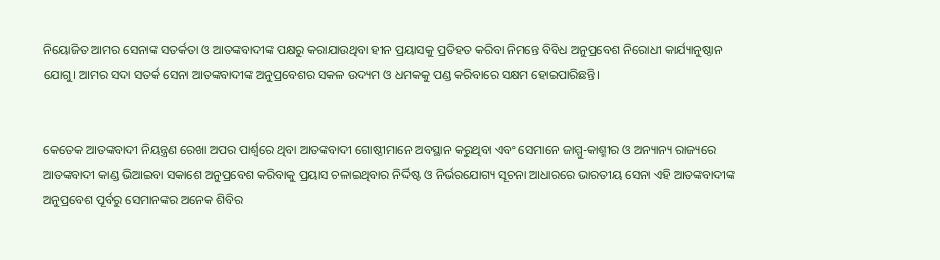ନିୟୋଜିତ ଆମର ସେନାଙ୍କ ସତର୍କତା ଓ ଆତଙ୍କବାଦୀଙ୍କ ପକ୍ଷରୁ କରାଯାଉଥିବା ହୀନ ପ୍ରୟାସକୁ ପ୍ରତିହତ କରିବା ନିମନ୍ତେ ବିବିଧ ଅନୁପ୍ରବେଶ ନିରୋଧୀ କାର୍ଯ୍ୟାନୁଷ୍ଠାନ ଯୋଗୁ। ଆମର ସଦା ସତର୍କ ସେନା ଆତଙ୍କବାଦୀଙ୍କ ଅନୁପ୍ରବେଶର ସକଳ ଉଦ୍ୟମ ଓ ଧମକକୁ ପଣ୍ଡ କରିବାରେ ସକ୍ଷମ ହୋଇପାରିଛନ୍ତି।


କେତେକ ଆତଙ୍କବାଦୀ ନିୟନ୍ତ୍ରଣ ରେଖା ଅପର ପାର୍ଶ୍ବରେ ଥିବା ଆତଙ୍କବାଦୀ ଗୋଷ୍ଠୀମାନେ ଅବସ୍ଥାନ କରୁଥିବା ଏବଂ ସେମାନେ ଜାମ୍ମୁ-କାଶ୍ମୀର ଓ ଅନ୍ୟାନ୍ୟ ରାଜ୍ୟରେ ଆତଙ୍କବାଦୀ କାଣ୍ଡ ଭିଆଇବା ସକାଶେ ଅନୁପ୍ରବେଶ କରିବାକୁ ପ୍ରୟାସ ଚଳାଇଥିବାର ନିର୍ଦ୍ଦିଷ୍ଟ ଓ ନିର୍ଭରଯୋଗ୍ୟ ସୂଚନା ଆଧାରରେ ଭାରତୀୟ ସେନା ଏହି ଆତଙ୍କବାଦୀଙ୍କ ଅନୁପ୍ରବେଶ ପୂର୍ବରୁ ସେମାନଙ୍କର ଅନେକ ଶିବିର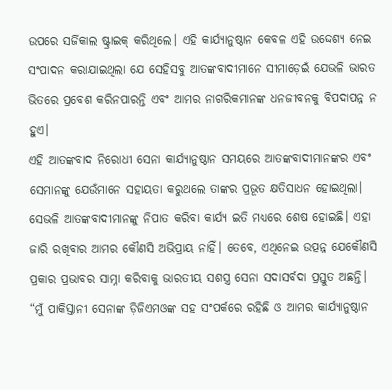ଉପରେ ସର୍ଜିକାଲ ଷ୍ଟ୍ରାଇକ୍‍ କରିଥିଲେ। ଏହି କାର୍ଯ୍ୟାନୁଷ୍ଠାନ କେବଳ ଏହି ଉଦ୍ଦେଶ୍ୟ ନେଇ ସଂପାଦନ କରାଯାଇଥିଲା ଯେ ସେହିସବୁ ଆତଙ୍କବାଦୀମାନେ ସୀମାଡ଼େଇଁ ଯେଭଳି ଭାରତ ଭିତରେ ପ୍ରବେଶ କରିନପାରନ୍ତି ଏବଂ ଆମର ନାଗରିକମାନଙ୍କ ଧନଜୀବନକୁ ବିପଦାପନ୍ନ ନ ହୁଏ।
ଏହି ଆତଙ୍କବାଦ ନିରୋଧୀ ସେନା କାର୍ଯ୍ୟାନୁଷ୍ଠାନ ସମୟରେ ଆତଙ୍କବାଦୀମାନଙ୍କର ଏବଂ ସେମାନଙ୍କୁ ଯେଉଁମାନେ ସହାୟତା କରୁଥଲେ ତାଙ୍କର ପ୍ରଭୂତ କ୍ଷତିସାଧନ ହୋଇଥିଲା। ସେଭଳି ଆତଙ୍କବାଦୀମାନଙ୍କୁ ନିପାତ କରିବା କାର୍ଯ୍ୟ ଇତି ମଧ୍ୟରେ ଶେଷ ହୋଇଛି। ଏହା ଜାରି ରଖିବାର ଆମର କୌଣସି ଅଭିପ୍ରାୟ ନାହିଁ। ତେବେ, ଏଥିନେଇ ଉତ୍ପନ୍ନ ଯେକୌଣସି ପ୍ରକାର ପ୍ରଭାବର ସାମ୍ନା କରିବାକୁ ଭାରତୀୟ ସଶସ୍ତ୍ର ସେନା ସଦାସର୍ବଦା ପ୍ରସ୍ତୁତ ଅଛନ୍ତି।
“ମୁଁ ପାକିସ୍ତାନୀ ସେନାଙ୍କ ଡ଼ିଜିଏମଓଙ୍କ ସହ ସଂପର୍କରେ ରହିଛି ଓ ଆମର କାର୍ଯ୍ୟାନୁଷ୍ଠାନ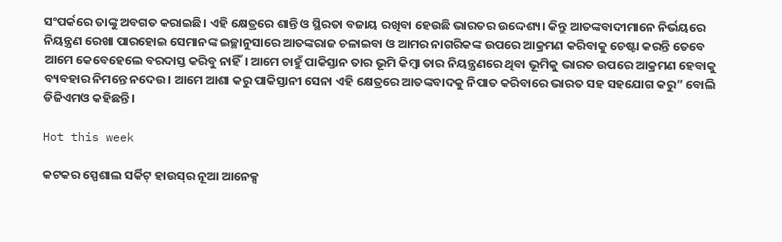ସଂପର୍କରେ ତାଙ୍କୁ ଅବଗତ କରାଇଛି। ଏହି କ୍ଷେତ୍ରରେ ଶାନ୍ତି ଓ ସ୍ଥିରତା ବଜାୟ ରଖିବା ହେଉଛି ଭାରତର ଉଦ୍ଦେଶ୍ୟ। କିନ୍ତୁ ଆତଙ୍କବାଦୀମାନେ ନିର୍ଭୟରେ ନିୟନ୍ତ୍ରଣ ରେଖା ପାରହୋଇ ସେମାନଙ୍କ ଇଚ୍ଛାନୁସାରେ ଆତଙ୍କରାଜ ଚଳାଇବା ଓ ଆମର ନାଗରିକଙ୍କ ଉପରେ ଆକ୍ରମଣ କରିବାକୁ ଚେଷ୍ଟା କରନ୍ତି ତେବେ ଆମେ କେବେହେଲେ ବରଦାସ୍ତ କରିବୁ ନାହିଁ। ଆମେ ଚାହୁଁ ପାକିସ୍ତାନ ତାର ଭୂମି କିମ୍ବା ତାର ନିୟନ୍ତ୍ରଣରେ ଥିବା ଭୂମିକୁ ଭାରତ ଉପରେ ଆକ୍ରମଣ ହେବାକୁ ବ୍ୟବହାର ନିମନ୍ତେ ନଦେଉ। ଆମେ ଆଶା କରୁ ପାକିସ୍ତାନୀ ସେନା ଏହି କ୍ଷେତ୍ରରେ ଆତଙ୍କବାଦକୁ ନିପାତ କରିବାରେ ଭାରତ ସହ ସହଯୋଗ କରୁ” ବୋଲି ଡିଜିଏମଓ କହିଛନ୍ତି।

Hot this week

କଟକର ସ୍ପେଶାଲ ସର୍କିଟ୍ ହାଉସ୍‌ର ନୂଆ ଆନେକ୍ସ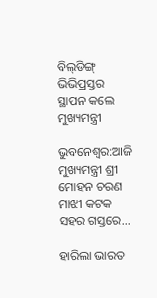ବିଲ୍‌ଡିଙ୍ଗ୍ ଭିଭିପ୍ରସ୍ତର ସ୍ଥାପନ କଲେ ମୁଖ୍ୟମନ୍ତ୍ରୀ

ଭୁବନେଶ୍ୱର:ଆଜି ମୁଖ୍ୟମନ୍ତ୍ରୀ ଶ୍ରୀ ମୋହନ ଚରଣ ମାଝୀ କଟକ ସହର ଗସ୍ତରେ...

ହାରିଲା ଭାରତ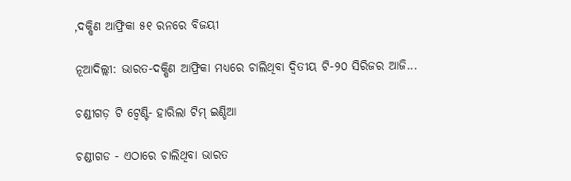,ଦକ୍ଷିଣ ଆଫ୍ରିକା ୫୧ ରନରେ ବିଜୟୀ

ନୂଆଦିଲ୍ଲୀ: ଭାରତ-ଦକ୍ଷିଣ ଆଫ୍ରିକା ମଧ୍ୟରେ ଚାଲିଥିବା ଦ୍ୱିତୀୟ ଟି-୨୦ ସିରିଜର ଆଜି...

ଚଣ୍ଡୀଗଡ଼ ଟି ଟ୍ୱେଣ୍ଟି- ହାରିଲା ଟିମ୍‌ ଇଣ୍ଡିଆ

ଚଣ୍ଡୀଗଡ - ଏଠାରେ ଚାଲିଥିବା ଭାରତ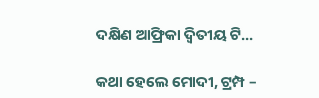ଦକ୍ଷିଣ ଆଫ୍ରିକା ଦ୍ୱିତୀୟ ଟି...

କଥା ହେଲେ ମୋଦୀ, ଟ୍ରମ୍ପ –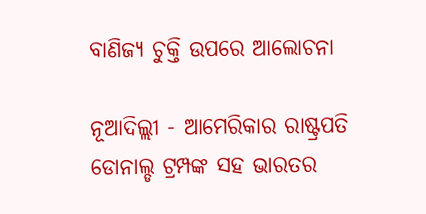ବାଣିଜ୍ୟ ଚୁକ୍ତି ଉପରେ ଆଲୋଚନା

ନୂଆଦିଲ୍ଲୀ - ଆମେରିକାର ରାଷ୍ଟ୍ରପତି ଡୋନାଲ୍ଡ ଟ୍ରମ୍ପଙ୍କ ସହ ଭାରତର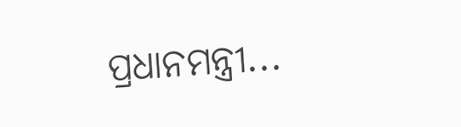ପ୍ରଧାନମନ୍ତ୍ରୀ...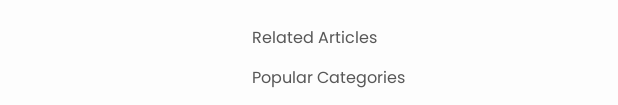Related Articles

Popular Categories